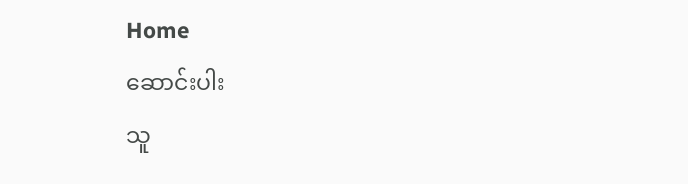Home
ဆောင်းပါး
သူ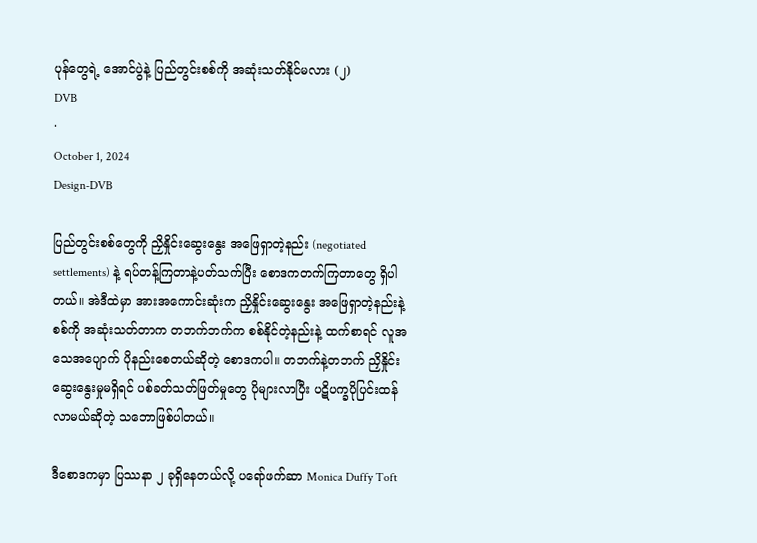ပုန်တွေရဲ့ အောင်ပွဲနဲ့ ပြည်တွင်းစစ်ကို အဆုံးသတ်နိုင်မလား (၂)
DVB
·
October 1, 2024
Design-DVB

ပြည်တွင်းစစ်တွေကို ညှိနှိုင်းဆွေးနွေး အဖြေရှာတဲ့နည်း (negotiated settlements) နဲ့ ရပ်တန့်ကြတာနဲ့ပတ်သက်ပြီး စောဒကတက်ကြတာတွေ ရှိပါတယ်။ အဲဒီထဲမှာ အားအကောင်းဆုံးက ညှိနှိုင်းဆွေးနွေး အဖြေရှာတဲ့နည်းနဲ့ စစ်ကို အဆုံးသတ်တာက တဘက်ဘက်က စစ်နိုင်တဲ့နည်းနဲ့ ထက်စာရင် လူအသေအပျောက် ပိုနည်းစေတယ်ဆိုတဲ့ စောဒကပါ။ တဘက်နဲ့တဘက် ညှိနှိုင်းဆွေးနွေးမှုမရှိရင် ပစ်ခတ်သတ်ဖြတ်မှုတွေ ပိုများလာပြီး ပဋိပက္ခပိုပြင်းထန်လာမယ်ဆိုတဲ့ သဘောဖြစ်ပါတယ်။

ဒီစောဒကမှာ ပြဿနာ ၂ ခုရှိနေတယ်လို့ ပရော်ဖက်ဆာ Monica Duffy Toft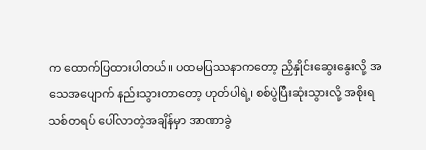က ထောက်ပြထားပါတယ်။ ပထမပြဿနာကတော့ ညှိနှိုင်းဆွေးနွေးလို့ အသေအပျောက် နည်းသွားတာတော့ ဟုတ်ပါရဲ့၊ စစ်ပွဲပြီးဆုံးသွားလို့ အစိုးရသစ်တရပ် ပေါ်လာတဲ့အချိန်မှာ အာဏာခွဲ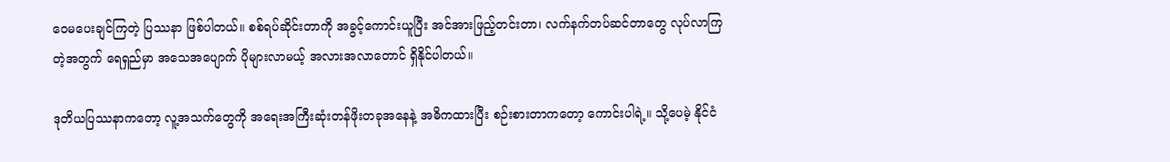ဝေမပေးချင်ကြတဲ့ ပြဿနာ ဖြစ်ပါတယ်။ စစ်ရပ်ဆိုင်းတာကို အခွင့်ကောင်းယူပြီး အင်အားဖြည့်တင်းတာ၊ လက်နက်တပ်ဆင်တာတွေ လုပ်လာကြတဲ့အတွက် ရေရှည်မှာ အသေအပျောက် ပိုများလာမယ့် အလားအလာတောင် ရှိနိုင်ပါတယ်။

ဒုတိယပြဿနာကတော့ လူ့အသက်တွေကို အရေးအကြီးဆုံးတန်ဖိုးတခုအနေနဲ့ အဓိကထားပြီး စဉ်းစားတာကတော့ ကောင်းပါရဲ့။ သို့ပေမဲ့ နိုင်ငံ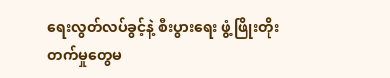ရေးလွတ်လပ်ခွင့်နဲ့ စီးပွားရေး ဖွံ့ဖြိုးတိုးတက်မှုတွေမ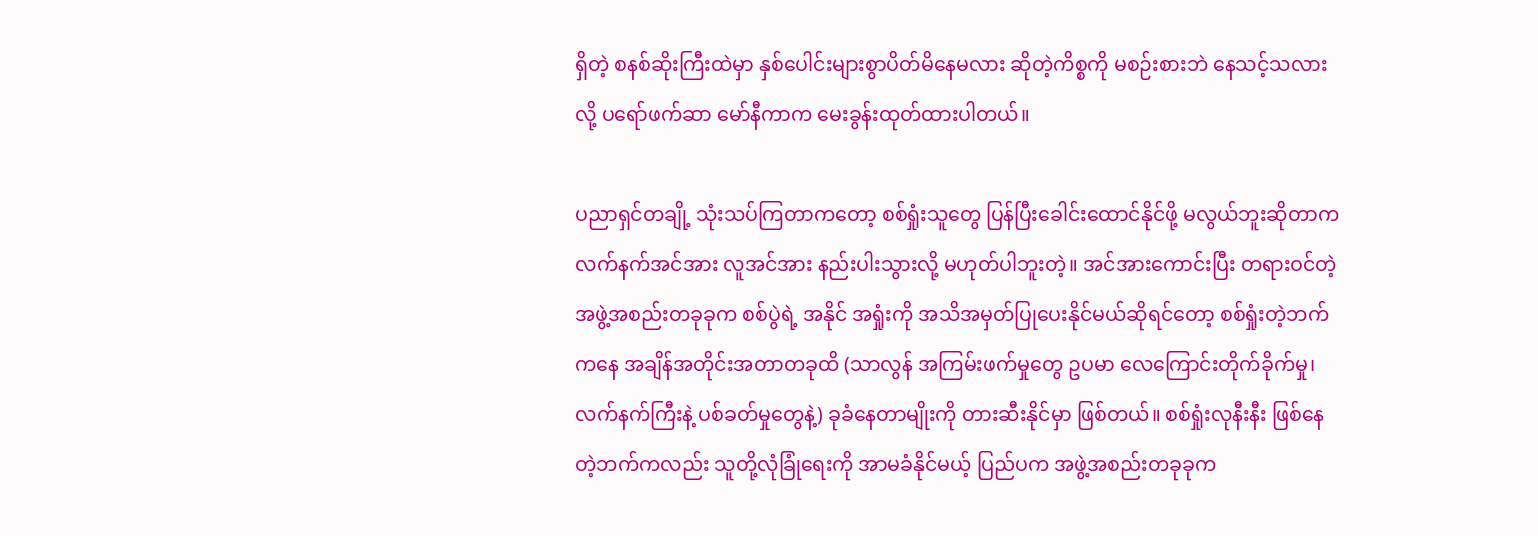ရှိတဲ့ စနစ်ဆိုးကြီးထဲမှာ နှစ်ပေါင်းများစွာပိတ်မိနေမလား ဆိုတဲ့ကိစ္စကို မစဉ်းစားဘဲ နေသင့်သလားလို့ ပရော်ဖက်ဆာ မော်နီကာက မေးခွန်းထုတ်ထားပါတယ်။

ပညာရှင်တချို့ သုံးသပ်ကြတာကတော့ စစ်ရှုံးသူတွေ ပြန်ပြီးခေါင်းထောင်နိုင်ဖို့ မလွယ်ဘူးဆိုတာက လက်နက်အင်အား လူအင်အား နည်းပါးသွားလို့ မဟုတ်ပါဘူးတဲ့။ အင်အားကောင်းပြီး တရားဝင်တဲ့အဖွဲ့အစည်းတခုခုက စစ်ပွဲရဲ့ အနိုင် အရှုံးကို အသိအမှတ်ပြုပေးနိုင်မယ်ဆိုရင်တော့ စစ်ရှုံးတဲ့ဘက်ကနေ အချိန်အတိုင်းအတာတခုထိ (သာလွန် အကြမ်းဖက်မှုတွေ ဥပမာ လေကြောင်းတိုက်ခိုက်မှု၊ လက်နက်ကြီးနဲ့ ပစ်ခတ်မှုတွေနဲ့) ခုခံနေတာမျိုးကို တားဆီးနိုင်မှာ ဖြစ်တယ်။ စစ်ရှုံးလုနီးနီး ဖြစ်နေတဲ့ဘက်ကလည်း သူတို့လုံခြုံရေးကို အာမခံနိုင်မယ့် ပြည်ပက အဖွဲ့အစည်းတခုခုက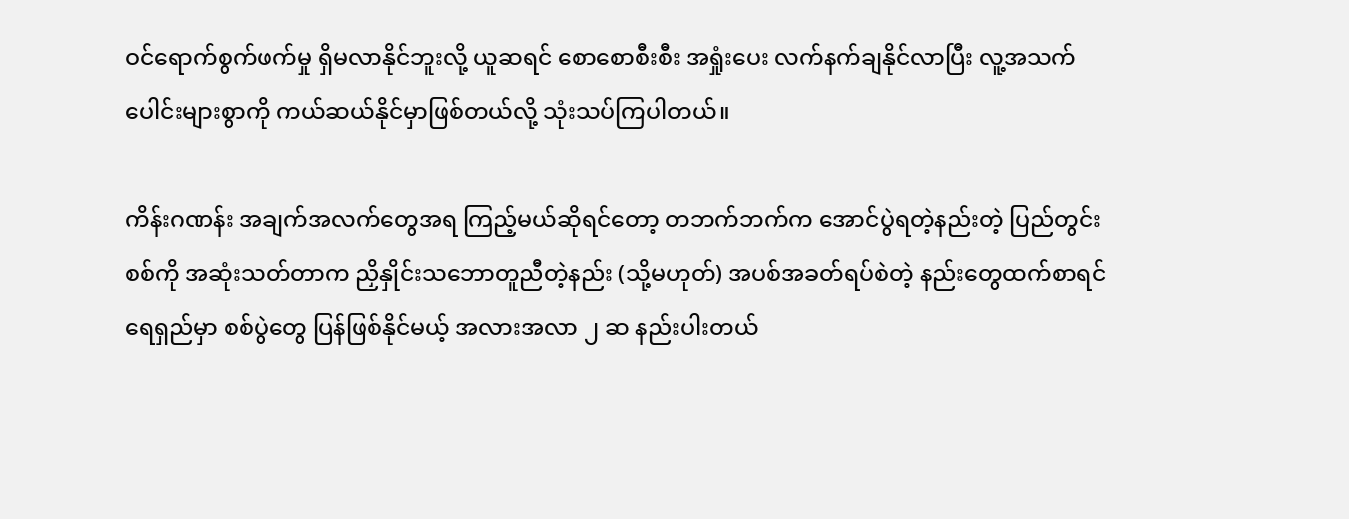ဝင်ရောက်စွက်ဖက်မှု ရှိမလာနိုင်ဘူးလို့ ယူဆရင် စောစောစီးစီး အရှုံးပေး လက်နက်ချနိုင်လာပြီး လူ့အသက်ပေါင်းများစွာကို ကယ်ဆယ်နိုင်မှာဖြစ်တယ်လို့ သုံးသပ်ကြပါတယ်။

ကိန်းဂဏန်း အချက်အလက်တွေအရ ကြည့်မယ်ဆိုရင်တော့ တဘက်ဘက်က အောင်ပွဲရတဲ့နည်းတဲ့ ပြည်တွင်းစစ်ကို အဆုံးသတ်တာက ညှိနှိုင်းသဘောတူညီတဲ့နည်း (သို့မဟုတ်) အပစ်အခတ်ရပ်စဲတဲ့ နည်းတွေထက်စာရင် ရေရှည်မှာ စစ်ပွဲတွေ ပြန်ဖြစ်နိုင်မယ့် အလားအလာ ၂ ဆ နည်းပါးတယ်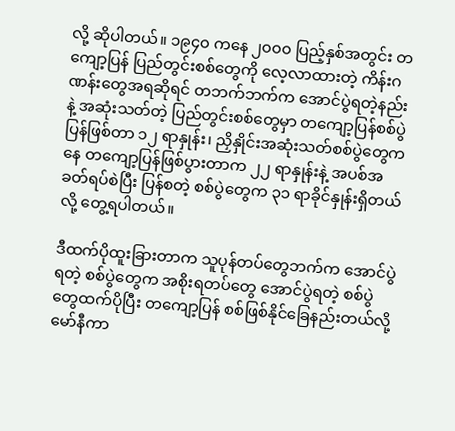လို့ ဆိုပါတယ်။ ၁၉၄၀ ကနေ ၂၀၀၀ ပြည့်နှစ်အတွင်း တကျော့ပြန် ပြည်တွင်းစစ်တွေကို လေ့လာထားတဲ့ ကိန်းဂဏန်းတွေအရဆိုရင် တဘက်ဘက်က အောင်ပွဲရတဲ့နည်းနဲ့ အဆုံးသတ်တဲ့ ပြည်တွင်းစစ်တွေမှာ တကျော့ပြန်စစ်ပွဲပြန်ဖြစ်တာ ၁၂ ရာနှုန်း၊ ညှိနှိုင်းအဆုံးသတ်စစ်ပွဲတွေကနေ တကျော့ပြန်ဖြစ်ပွားတာက ၂၂ ရာနှုန်းနဲ့ အပစ်အခတ်ရပ်စဲပြီး ပြန်စတဲ့ စစ်ပွဲတွေက ၃၁ ရာခိုင်နှုန်းရှိတယ်လို့ တွေ့ရပါတယ်။

ဒီထက်ပိုထူးခြားတာက သူပုန်တပ်တွေဘက်က အောင်ပွဲရတဲ့ စစ်ပွဲတွေက အစိုးရတပ်တွေ အောင်ပွဲရတဲ့ စစ်ပွဲတွေထက်ပိုပြီး တကျော့ပြန် စစ်ဖြစ်နိုင်ခြေနည်းတယ်လို့ မော်နီကာ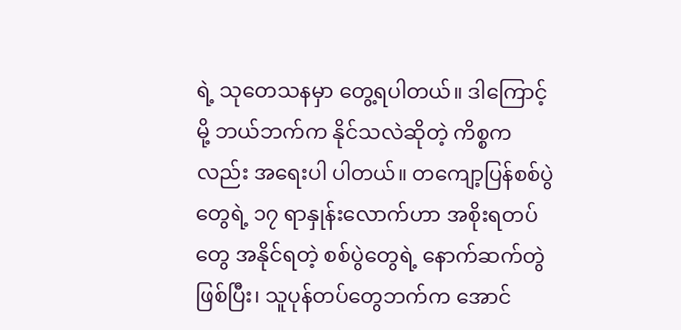ရဲ့ သုတေသနမှာ တွေ့ရပါတယ်။ ဒါကြောင့်မို့ ဘယ်ဘက်က နိုင်သလဲဆိုတဲ့ ကိစ္စကလည်း အရေးပါ ပါတယ်။ တကျော့ပြန်စစ်ပွဲတွေရဲ့ ၁၇ ရာနှုန်းလောက်ဟာ အစိုးရတပ်တွေ အနိုင်ရတဲ့ စစ်ပွဲတွေရဲ့ နောက်ဆက်တွဲဖြစ်ပြီး၊ သူပုန်တပ်တွေဘက်က အောင်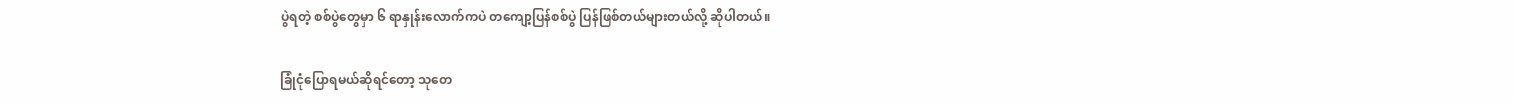ပွဲရတဲ့ စစ်ပွဲတွေမှာ ၆ ရာနှုန်းလောက်ကပဲ တကျော့ပြန်စစ်ပွဲ ပြန်ဖြစ်တယ်များတယ်လို့ ဆိုပါတယ်။

ခြုံငုံပြောရမယ်ဆိုရင်တော့ သုတေ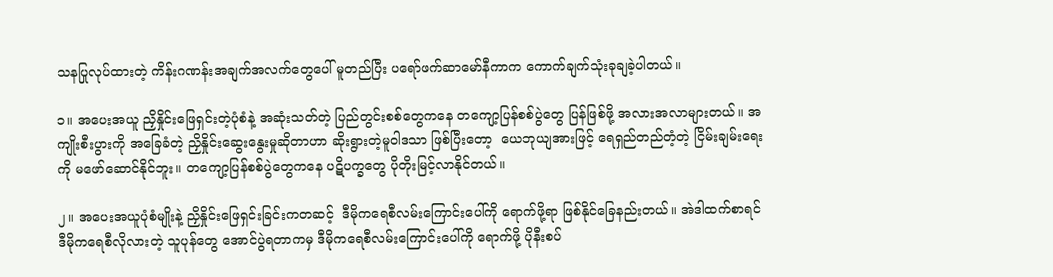သနပြုလုပ်ထားတဲ့ ကိန်းဂဏန်းအချက်အလက်တွေပေါ် မူတည်ပြီး ပရော်ဖက်ဆာမော်နီကာက ကောက်ချက်သုံးခုချခဲ့ပါတယ်။

၁။ အပေးအယူ ညှိနှိုင်းဖြေရှင်းတဲ့ပုံစံနဲ့ အဆုံးသတ်တဲ့ ပြည်တွင်းစစ်တွေကနေ တကျော့ပြန်စစ်ပွဲတွေ ပြန်ဖြစ်ဖို့ အလားအလာများတယ်။ အကျိုးစီးပွားကို အခြေခံတဲ့ ညှိနှိုင်းဆွေးနွေးမှုဆိုတာဟာ ဆိုးရွားတဲ့မူဝါဒသာ ဖြစ်ပြီးတော့  ယေဘုယျအားဖြင့် ရေရှည်တည်တံ့တဲ့ ငြိမ်းချမ်းရေးကို မဖော်ဆောင်နိုင်ဘူး။ တကျော့ပြန်စစ်ပွဲတွေကနေ ပဋိပက္ခတွေ ပိုတိုးမြင့်လာနိုင်တယ်။

၂။ အပေးအယူပုံစံမျိုးနဲ့ ညှိနှိုင်းဖြေရှင်းခြင်းကတဆင့်  ဒီမိုကရေစီလမ်းကြောင်းပေါ်ကို ရောက်ဖို့ရာ ဖြစ်နိုင်ခြေနည်းတယ်။ အဲဒါထက်စာရင် ဒီမိုကရေစီလိုလားတဲ့ သူပုန်တွေ အောင်ပွဲရတာကမှ ဒီမိုကရေစီလမ်းကြောင်းပေါ်ကို ရောက်ဖို့ ပိုနီးစပ်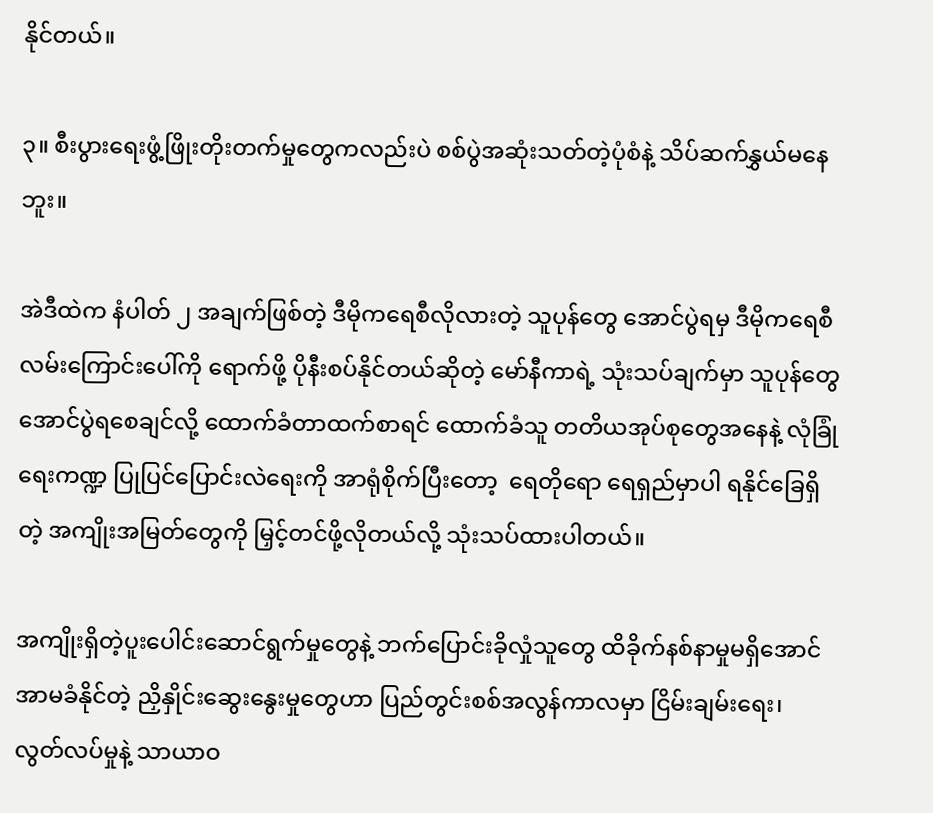နိုင်တယ်။

၃။ စီးပွားရေးဖွံ့ဖြိုးတိုးတက်မှုတွေကလည်းပဲ စစ်ပွဲအဆုံးသတ်တဲ့ပုံစံနဲ့ သိပ်ဆက်နွှယ်မနေဘူး။

အဲဒီထဲက နံပါတ် ၂ အချက်ဖြစ်တဲ့ ဒီမိုကရေစီလိုလားတဲ့ သူပုန်တွေ အောင်ပွဲရမှ ဒီမိုကရေစီလမ်းကြောင်းပေါ်ကို ရောက်ဖို့ ပိုနီးစပ်နိုင်တယ်ဆိုတဲ့ မော်နီကာရဲ့ သုံးသပ်ချက်မှာ သူပုန်တွေ အောင်ပွဲရစေချင်လို့ ထောက်ခံတာထက်စာရင် ထောက်ခံသူ တတိယအုပ်စုတွေအနေနဲ့ လုံခြုံရေးကဏ္ဍ ပြုပြင်ပြောင်းလဲရေးကို အာရုံစိုက်ပြီးတော့  ရေတိုရော ရေရှည်မှာပါ ရနိုင်ခြေရှိတဲ့ အကျိုးအမြတ်တွေကို မြှင့်တင်ဖို့လိုတယ်လို့ သုံးသပ်ထားပါတယ်။

အကျိုးရှိတဲ့ပူးပေါင်းဆောင်ရွက်မှုတွေနဲ့ ဘက်ပြောင်းခိုလှုံသူတွေ ထိခိုက်နစ်နာမှုမရှိအောင် အာမခံနိုင်တဲ့ ညှိနှိုင်းဆွေးနွေးမှုတွေဟာ ပြည်တွင်းစစ်အလွန်ကာလမှာ ငြိမ်းချမ်းရေး၊ လွတ်လပ်မှုနဲ့ သာယာဝ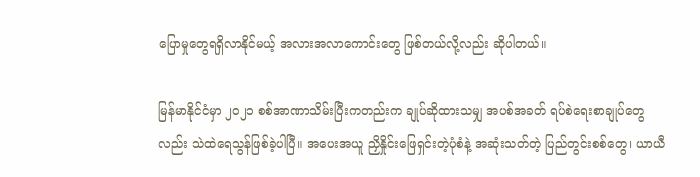ပြောမှုတွေရရှိလာနိုင်မယ့် အလားအလာကောင်းတွေ ဖြစ်တယ်လို့လည်း ဆိုပါတယ်။

မြန်မာနိုင်ငံမှာ ၂၀၂၁ စစ်အာဏာသိမ်းပြီးကတည်းက ချုပ်ဆိုထားသမျှ အပစ်အခတ် ရပ်စဲရေးစာချုပ်တွေလည်း သဲထဲရေသွန်ဖြစ်ခဲ့ပါပြီ။ အပေးအယူ ညှိနှိုင်းဖြေရှင်းတဲ့ပုံစံနဲ့ အဆုံးသတ်တဲ့ ပြည်တွင်းစစ်တွေ၊ ယာယီ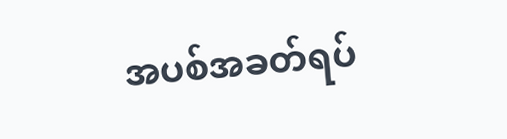အပစ်အခတ်ရပ်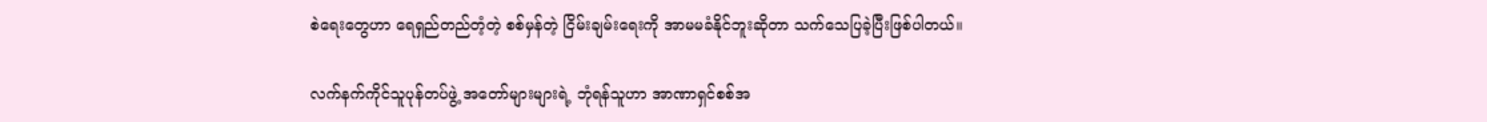စဲရေးတွေဟာ ရေရှည်တည်တံ့တဲ့ စစ်မှန်တဲ့ ငြိမ်းချမ်းရေးကို အာမမခံနိုင်ဘူးဆိုတာ သက်သေပြခဲ့ပြီးဖြစ်ပါတယ်။

လက်နက်ကိုင်သူပုန်တပ်ဖွဲ့ အတော်များများရဲ့ ဘုံရန်သူဟာ အာဏာရှင်စစ်အ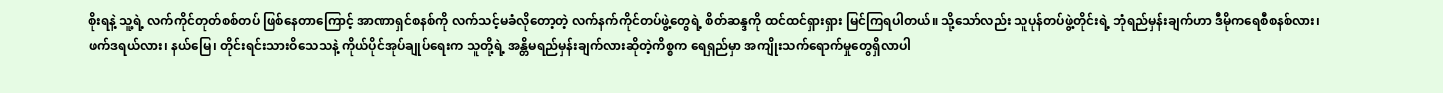စိုးရနဲ့ သူ့ရဲ့ လက်ကိုင်တုတ်စစ်တပ် ဖြစ်နေတာကြောင့် အာဏာရှင်စနစ်ကို လက်သင့်မခံလိုတော့တဲ့ လက်နက်ကိုင်တပ်ဖွဲ့တွေရဲ့ စိတ်ဆန္ဒကို ထင်ထင်ရှားရှား မြင်ကြရပါတယ်။ သို့သော်လည်း သူပုန်တပ်ဖွဲ့တိုင်းရဲ့ ဘုံရည်မှန်းချက်ဟာ ဒီမိုကရေစီစနစ်လား၊ ဖက်ဒရယ်လား၊ နယ်မြေ၊ တိုင်းရင်းသားဝိသေသနဲ့ ကိုယ်ပိုင်အုပ်ချုပ်ရေးက သူတို့ရဲ့ အန္တိမရည်မှန်းချက်လားဆိုတဲ့ကိစ္စက ရေရှည်မှာ အကျိုးသက်ရောက်မှုတွေရှိလာပါ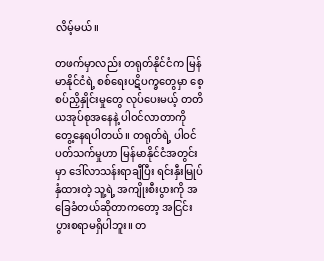လိမ့်မယ်။

တဖက်မှာလည်း တရုတ်နိုင်ငံက မြန်မာနိုင်ငံရဲ့ စစ်ရေးပဋိပက္ခတွေမှာ စေ့စပ်ညှိနှိုင်းမှုတွေ လုပ်ပေးမယ့် တတိယအုပ်စုအနေနဲ့ ပါဝင်လာတာကို တွေ့နေရပါတယ်။ တရုတ်ရဲ့ ပါဝင်ပတ်သက်မှုဟာ မြန်မာနိုင်ငံအတွင်းမှာ ဒေါ်လာသန်းရာချီပြီး ရင်းနှီးမြုပ်နှံထားတဲ့ သူ့ရဲ့ အကျိုးစီးပွားကို အခြေခံတယ်ဆိုတာကတော့ အငြင်းပွားစရာမရှိပါဘူး။ တ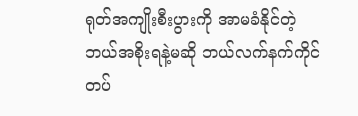ရုတ်အကျိုးစီးပွားကို အာမခံနိုင်တဲ့ ဘယ်အစိုးရနဲ့မဆို ဘယ်လက်နက်ကိုင်တပ်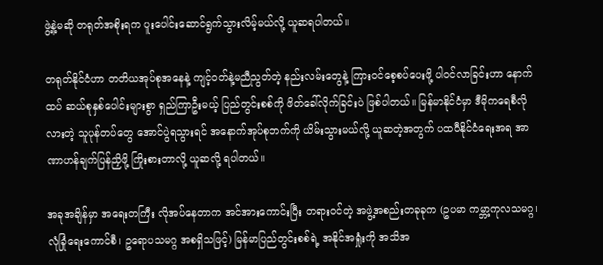ဖွဲ့နဲ့မဆို တရုတ်အစိုးရက ပူးပေါင်းဆောင်ရွက်သွားလိမ့်မယ်လို့ ယူဆရပါတယ်။

တရုတ်နိုင်ငံဟာ တတိယအုပ်စုအနေနဲ့ ကျင့်ဝတ်နဲ့မညီညွတ်တဲ့ နည်းလမ်းတွေနဲ့ ကြားဝင်စေ့စပ်ပေးဖို့ ပါဝင်လာခြင်းဟာ နောက်ထပ် ဆယ်စုနှစ်ပေါင်းများစွာ ရှည်ကြာဦးမယ့် ပြည်တွင်းစစ်ကို ဖိတ်ခေါ်လိုက်ခြင်းပဲ ဖြစ်ပါတယ်။ မြန်မာနိုင်ငံမှာ ဒီမိုကရေစီလိုလားတဲ့ သူပုန်တပ်တွေ အောင်ပွဲရသွားရင် အနောက်အုပ်စုဘက်ကို ယိမ်းသွားမယ်လို့ ယူဆတဲ့အတွက် ပထဝီနိုင်ငံရေးအရ အာဏာဟန်ချက်ပြန်ညှိဖို့ ကြိုးစားတာလို့ ယူဆလို့ ရပါတယ်။

အခုအချိန်မှာ အရေးတကြီး လိုအပ်နေတာက အင်အားကောင်းပြီး တရားဝင်တဲ့ အဖွဲ့အစည်းတခုခုက (ဥပမာ ကမ္ဘာ့ကုလသမဂ္ဂ၊ လုံခြုံရေးကောင်စီ၊ ဥရောပသမဂ္ဂ အစရှိသဖြင့်) မြန်မာပြည်တွင်းစစ်ရဲ့ အနိုင်အရှုံးကို အသိအ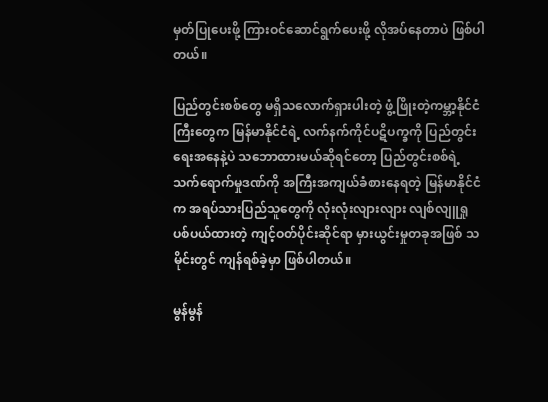မှတ်ပြုပေးဖို့ ကြားဝင်ဆောင်ရွက်ပေးဖို့ လိုအပ်နေတာပဲ ဖြစ်ပါတယ်။

ပြည်တွင်းစစ်တွေ မရှိသလောက်ရှားပါးတဲ့ ဖွံ့ဖြိုးတဲ့ကမ္ဘာ့နိုင်ငံကြီးတွေက မြန်မာနိုင်ငံရဲ့ လက်နက်ကိုင်ပဋိပက္ခကို ပြည်တွင်းရေးအနေနဲ့ပဲ သဘောထားမယ်ဆိုရင်တော့ ပြည်တွင်းစစ်ရဲ့ သက်ရောက်မှုဒဏ်ကို အကြီးအကျယ်ခံစားနေရတဲ့ မြန်မာနိုင်ငံက အရပ်သားပြည်သူတွေကို လုံးလုံးလျားလျား လျစ်လျူရှု ပစ်ပယ်ထားတဲ့ ကျင့်ဝတ်ပိုင်းဆိုင်ရာ မှားယွင်းမှုတခုအဖြစ် သမိုင်းတွင် ကျန်ရစ်ခဲ့မှာ ဖြစ်ပါတယ်။

မွန်မွန်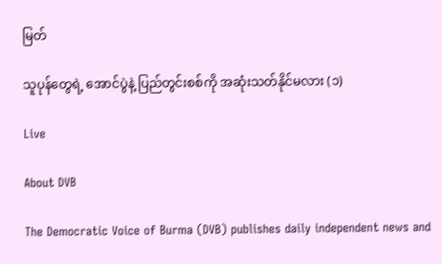မြတ်

သူပုန်တွေရဲ့ အောင်ပွဲနဲ့ ပြည်တွင်းစစ်ကို အဆုံးသတ်နိုင်မလား (၁)

Live

About DVB

The Democratic Voice of Burma (DVB) publishes daily independent news and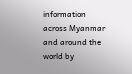information across Myanmar and around the world by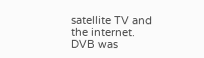satellite TV and the internet. DVB was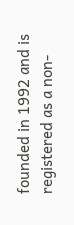founded in 1992 and is registered as a non-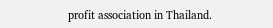profit association in Thailand.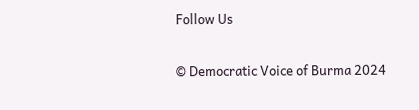Follow Us

© Democratic Voice of Burma 2024